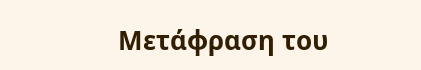Μετάφραση του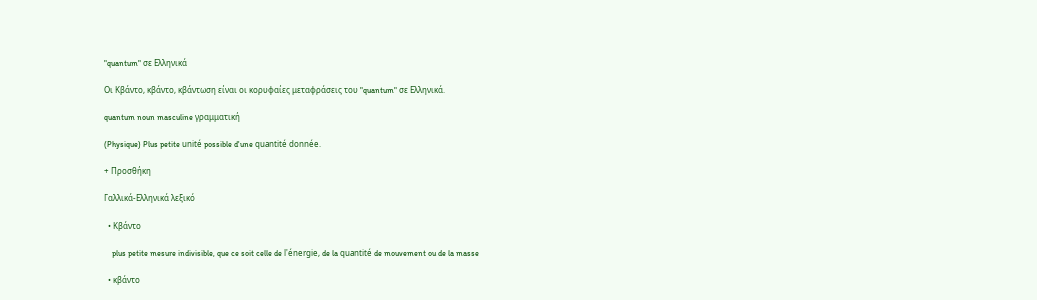"quantum" σε Ελληνικά

Οι Κβάντο, κβάντο, κβάντωση είναι οι κορυφαίες μεταφράσεις του "quantum" σε Ελληνικά.

quantum noun masculine γραμματική

(Physique) Plus petite unité possible d'une quantité donnée.

+ Προσθήκη

Γαλλικά-Ελληνικά λεξικό

  • Κβάντο

    plus petite mesure indivisible, que ce soit celle de l'énergie, de la quantité de mouvement ou de la masse

  • κβάντο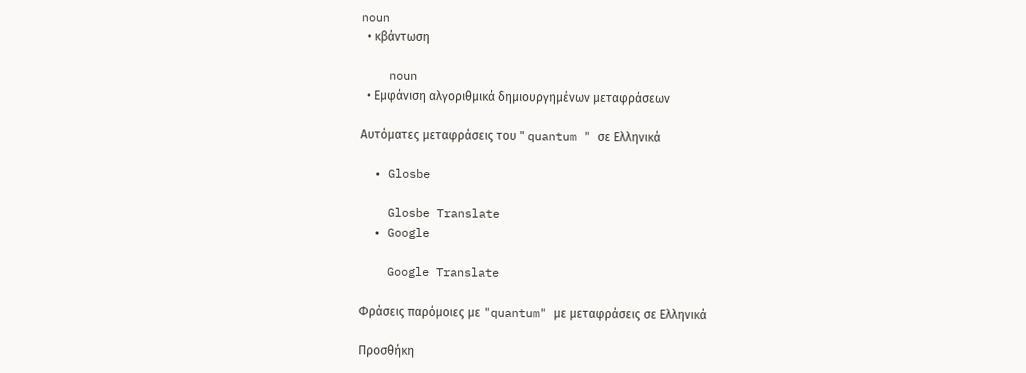noun
  • κβάντωση

    noun
  • Εμφάνιση αλγοριθμικά δημιουργημένων μεταφράσεων

Αυτόματες μεταφράσεις του " quantum " σε Ελληνικά

  • Glosbe

    Glosbe Translate
  • Google

    Google Translate

Φράσεις παρόμοιες με "quantum" με μεταφράσεις σε Ελληνικά

Προσθήκη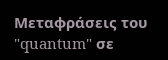Μεταφράσεις του "quantum" σε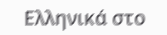Ελληνικά στο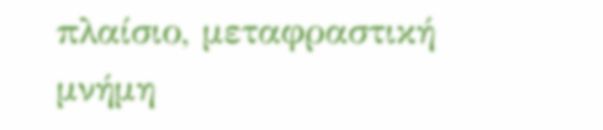πλαίσιο, μεταφραστική μνήμη